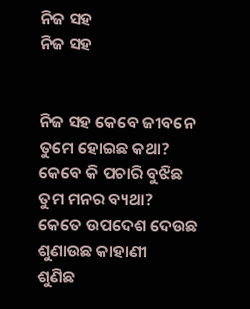ନିଜ ସହ
ନିଜ ସହ


ନିଜ ସହ କେବେ ଜୀବନେ
ତୁମେ ହୋଇଛ କଥା?
କେବେ କି ପଚାରି ବୁଝିଛ
ତୁମ ମନର ବ୍ୟଥା?
କେତେ ଉପଦେଶ ଦେଉଛ
ଶୁଣାଉଛ କାହାଣୀ
ଶୁଣିଛ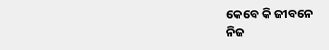କେବେ କି ଜୀବନେ
ନିଜ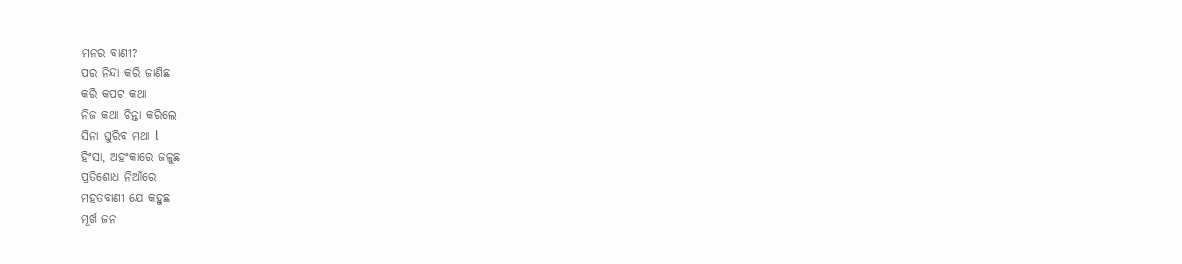ମନର ବାଣୀ?
ପର ନିନ୍ଦା କରି ଜାଣିଛ
କରି କପଟ କଥା
ନିଜ କଥା ଚିନ୍ତା କରିଲେ
ସିନା ଘୁରିବ ମଥା l
ହିଂସା, ଅହଂକାରେ ଜଳୁଛ
ପ୍ରତିଶୋଧ ନିଆଁରେ
ମହତବାଣୀ ଯେ କହୁଛ
ମୂର୍ଖ ଜନ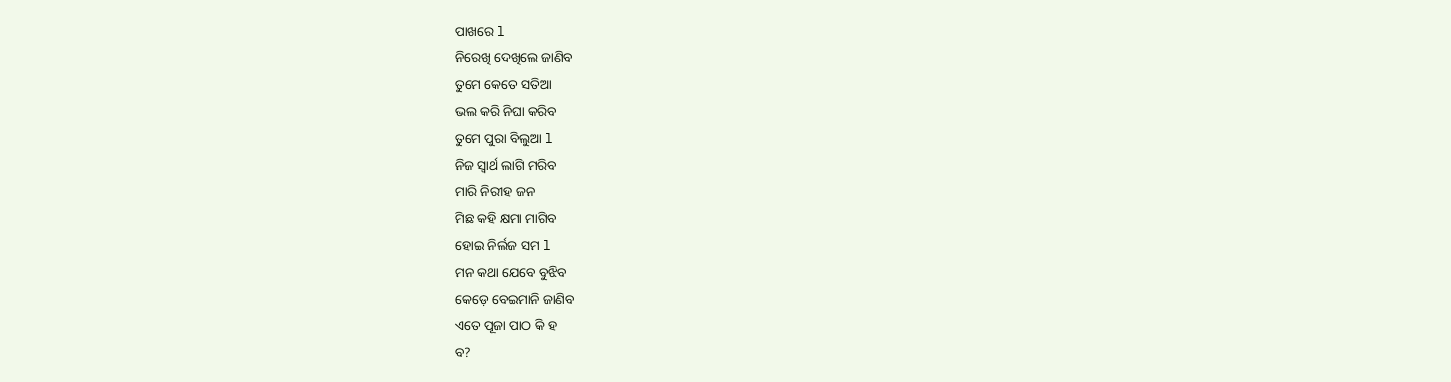ପାଖରେ l
ନିରେଖି ଦେଖିଲେ ଜାଣିବ
ତୁମେ କେତେ ସତିଆ
ଭଲ କରି ନିଘା କରିବ
ତୁମେ ପୁରା ବିଲୁଆ l
ନିଜ ସ୍ୱାର୍ଥ ଲାଗି ମରିବ
ମାରି ନିରୀହ ଜନ
ମିଛ କହି କ୍ଷମା ମାଗିବ
ହୋଇ ନିର୍ଲଜ ସମ l
ମନ କଥା ଯେବେ ବୁଝିବ
କେଡ଼େ ବେଇମାନି ଜାଣିବ
ଏତେ ପୂଜା ପାଠ କି ହ
ବ?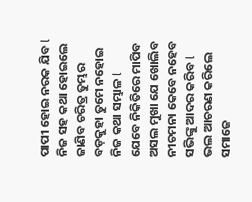ପାପୀ ହୋଇ ନରକ ଯିବ l
ନିଜ ସହ କଥା ହୋଇଲେ
ଜାଣିବ ଚରିତ୍ର ତୁମ୍ଭର
ବଡ଼କୁହା ତୁମେ ନହୋଇ
ନିଜ କଥା ସମ୍ଭାଳ l
ଯେବେ ନିକିତିରେ ମାପିବ
ଅସଲ ମୁଖା ଯେ ଖୋଲିବ
ନୀଚମନା କେବେ ନହେବ
ସଭିଙ୍କୁ ଆଦର କରିବ l
ଭଲ ଆଚରଣ କରିଲେ
ସମାଜେ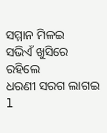ସମ୍ମାନ ମିଳଇ
ସଭିଏଁ ଖୁସିରେ ରହିଲେ
ଧରଣୀ ସରଗ ଲାଗଇ l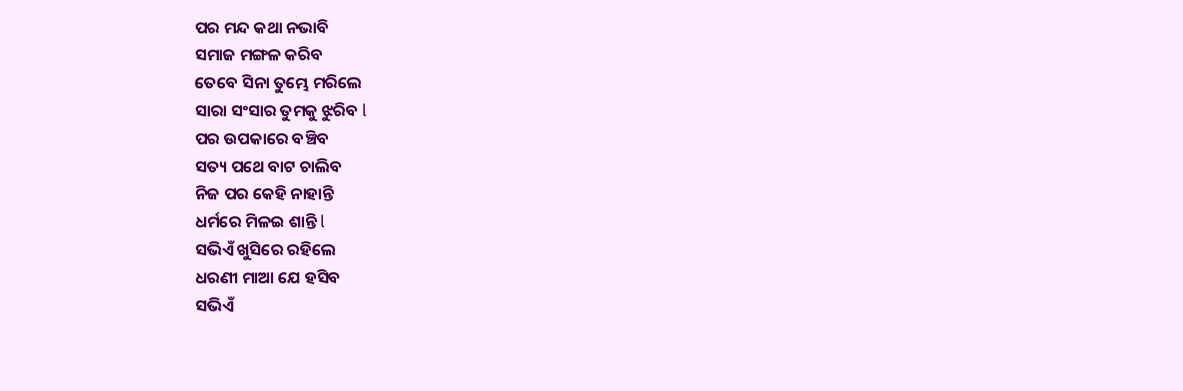ପର ମନ୍ଦ କଥା ନଭାବି
ସମାଜ ମଙ୍ଗଳ କରିବ
ତେବେ ସିନା ତୁମ୍ଭେ ମରିଲେ
ସାରା ସଂସାର ତୁମକୁ ଝୁରିବ l
ପର ଉପକାରେ ବଞ୍ଚିବ
ସତ୍ୟ ପଥେ ବାଟ ଚାଲିବ
ନିଜ ପର କେହି ନାହାନ୍ତି
ଧର୍ମରେ ମିଳଇ ଶାନ୍ତି l
ସଭିଏଁ ଖୁସିରେ ରହିଲେ
ଧରଣୀ ମାଆ ଯେ ହସିବ
ସଭିଏଁ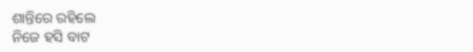ଶାନ୍ତିରେ ରହିଲେ
ନିଜେ ହସି ବାଟ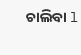ଚାଲିବା l